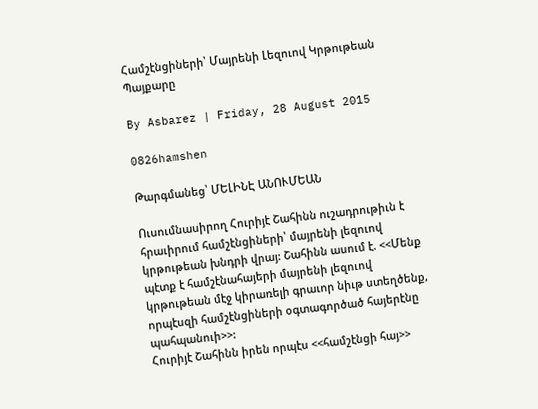Համշէնցիների՝ Մայրենի Լեզուով Կրթութեան Պայքարը

By Asbarez | Friday, 28 August 2015

0826hamshen

Թարգմանեց՝ ՄԵԼԻՆԷ ԱՆՈՒՄԵԱՆ

Ուսումնասիրող Հուրիյէ Շահինն ուշադրութիւն է հրաւիրում համշէնցիների՝ մայրենի լեզուով կրթութեան խնդրի վրայ: Շահինն ասում է. <<Մենք պէտք է համշէնահայերի մայրենի լեզուով կրթութեան մէջ կիրառելի գրաւոր նիւթ ստեղծենք, որպէսզի համշէնցիների օգտագործած հայերէնը պահպանուի>>:
Հուրիյէ Շահինն իրեն որպէս <<համշէնցի հայ>>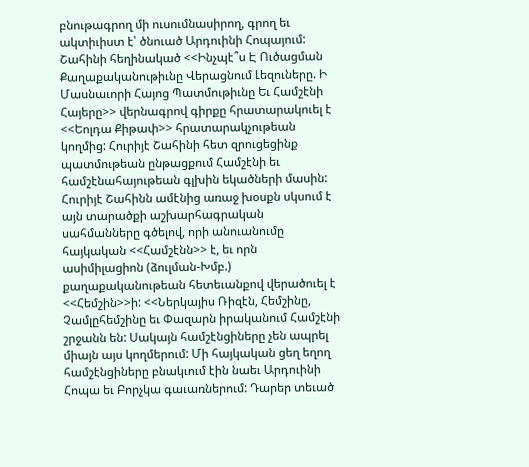բնութագրող մի ուսումնասիրող, գրող եւ ակտիւիստ է՝ ծնուած Արդուինի Հոպայում: Շահինի հեղինակած <<Ինչպէ՞ս Է Ուծացման Քաղաքականութիւնը Վերացնում Լեզուները. Ի Մասնաւորի Հայոց Պատմութիւնը Եւ Համշէնի Հայերը>> վերնագրով գիրքը հրատարակուել է <<Եոլդա Քիթափ>> հրատարակչութեան կողմից: Հուրիյէ Շահինի հետ զրուցեցինք պատմութեան ընթացքում Համշէնի եւ համշէնահայութեան գլխին եկածների մասին:
Հուրիյէ Շահինն ամէնից առաջ խօսքն սկսում է այն տարածքի աշխարհագրական սահմանները գծելով, որի անուանումը հայկական <<Համշէնն>> է, եւ որն ասիմիլացիոն (ձուլման-Խմբ.) քաղաքականութեան հետեւանքով վերածուել է <<Հեմշին>>ի: <<Ներկայիս Ռիզէն, Հեմշինը, Չամլըհեմշինը եւ Փազարն իրականում Համշէնի շրջանն են: Սակայն համշէնցիները չեն ապրել միայն այս կողմերում: Մի հայկական ցեղ եղող համշէնցիները բնակւում էին նաեւ Արդուինի Հոպա եւ Բորչկա գաւառներում: Դարեր տեւած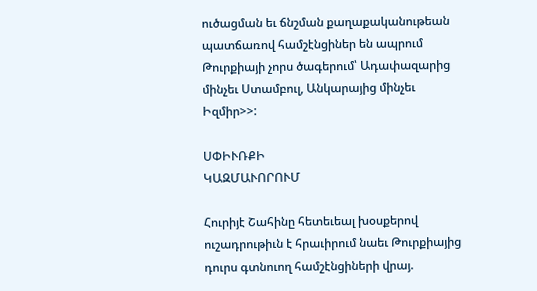ուծացման եւ ճնշման քաղաքականութեան պատճառով համշէնցիներ են ապրում Թուրքիայի չորս ծագերում՝ Ադափազարից մինչեւ Ստամբուլ, Անկարայից մինչեւ Իզմիր>>:

ՍՓԻՒՌՔԻ
ԿԱԶՄԱՒՈՐՈՒՄ

Հուրիյէ Շահինը հետեւեալ խօսքերով ուշադրութիւն է հրաւիրում նաեւ Թուրքիայից դուրս գտնուող համշէնցիների վրայ.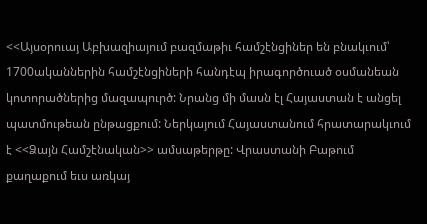<<Այսօրուայ Աբխազիայում բազմաթիւ համշէնցիներ են բնակւում՝ 1700ականներին համշէնցիների հանդէպ իրագործուած օսմանեան կոտորածներից մազապուրծ: Նրանց մի մասն էլ Հայաստան է անցել պատմութեան ընթացքում: Ներկայում Հայաստանում հրատարակւում է <<Ձայն Համշէնական>> ամսաթերթը: Վրաստանի Բաթում քաղաքում եւս առկայ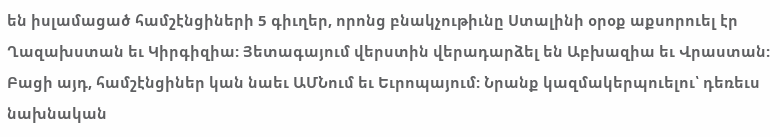են իսլամացած համշէնցիների 5 գիւղեր, որոնց բնակչութիւնը Ստալինի օրօք աքսորուել էր Ղազախստան եւ Կիրգիզիա: Յետագայում վերստին վերադարձել են Աբխազիա եւ Վրաստան: Բացի այդ, համշէնցիներ կան նաեւ ԱՄՆում եւ Եւրոպայում: Նրանք կազմակերպուելու՝ դեռեւս նախնական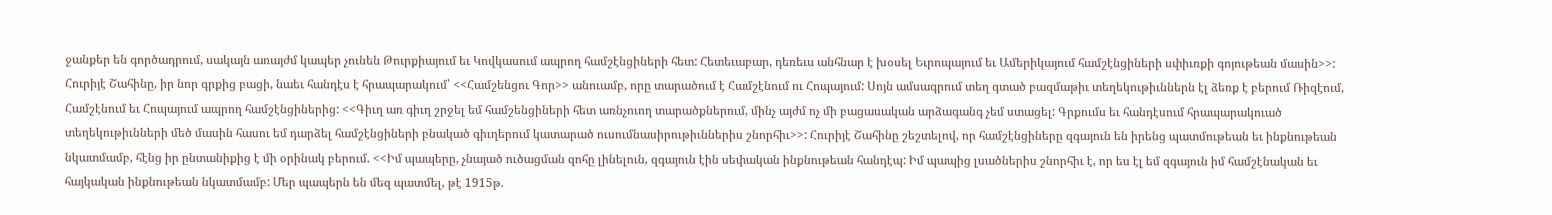ջանքեր են գործադրում, սակայն առայժմ կապեր չունեն Թուրքիայում եւ Կովկասում ապրող համշէնցիների հետ: Հետեւաբար, դեռեւս անհնար է խօսել Եւրոպայում եւ Ամերիկայում համշէնցիների սփիւռքի գոյութեան մասին>>: Հուրիյէ Շահինը, իր նոր գրքից բացի, նաեւ հանդէս է հրապարակում՝ <<Համշենցու Գոր>> անուամբ, որը տարածում է Համշէնում ու Հոպայում: Սոյն ամսագրում տեղ գտած բազմաթիւ տեղեկութիւններն էլ ձեռք է բերում Ռիզէում, Համշէնում եւ Հոպայում ապրող համշէնցիներից: <<Գիւղ առ գիւղ շրջել եմ համշենցիների հետ առնչուող տարածքներում, մինչ այժմ ոչ մի բացասական արձագանգ չեմ ստացել: Գրքումս եւ հանդէսում հրապարակուած տեղեկութիւնների մեծ մասին հասու եմ դարձել համշէնցիների բնակած գիւղերում կատարած ուսումնասիրութիւններիս շնորհիւ>>: Հուրիյէ Շահինը շեշտելով, որ համշէնցիները զգայուն են իրենց պատմութեան եւ ինքնութեան նկատմամբ, հէնց իր ընտանիքից է մի օրինակ բերում. <<Իմ պապերը, չնայած ուծացման զոհը լինելուն, զգայուն էին սեփական ինքնութեան հանդէպ: Իմ պապից լսածներիս շնորհիւ է, որ ես էլ եմ զգայուն իմ համշէնական եւ հայկական ինքնութեան նկատմամբ: Մեր պապերն են մեզ պատմել, թէ 1915թ.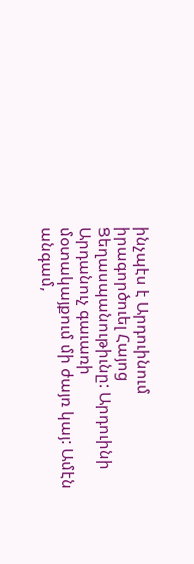ինչպէս է Արդուինում իրագործուել Հայոց Ցեղասպանութիւնը: Արդուինի Արդանուչ գաւառի մօտակայքում մի ժայռ կայ: Ամէն անգամ,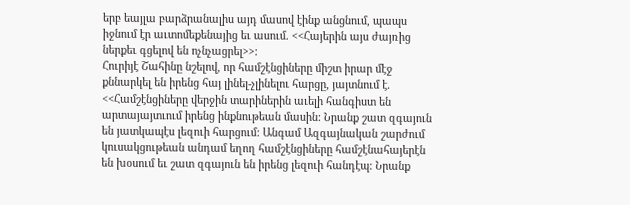երբ եայլա բարձրանալիս այդ մասով էինք անցնում, պապս իջնում էր աւտոմեքենայից եւ ասում. <<Հայերին այս ժայռից ներքեւ գցելով են ոչնչացրել>>:
Հուրիյէ Շահինը նշելով, որ համշէնցիները միշտ իրար մէջ քննարկել են իրենց հայ լինել-չլինելու հարցը, յայտնում է. <<Համշէնցիները վերջին տարիներին աւելի հանգիստ են արտայայտւում իրենց ինքնութեան մասին: Նրանք շատ զգայուն են յատկապէս լեզուի հարցում: Անգամ Ազգայնական շարժում կուսակցութեան անդամ եղող համշէնցիները համշէնահայերէն են խօսում եւ շատ զգայուն են իրենց լեզուի հանդէպ: Նրանք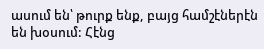ասում են՝ թուրք ենք, բայց համշէներէն են խօսում: Հէնց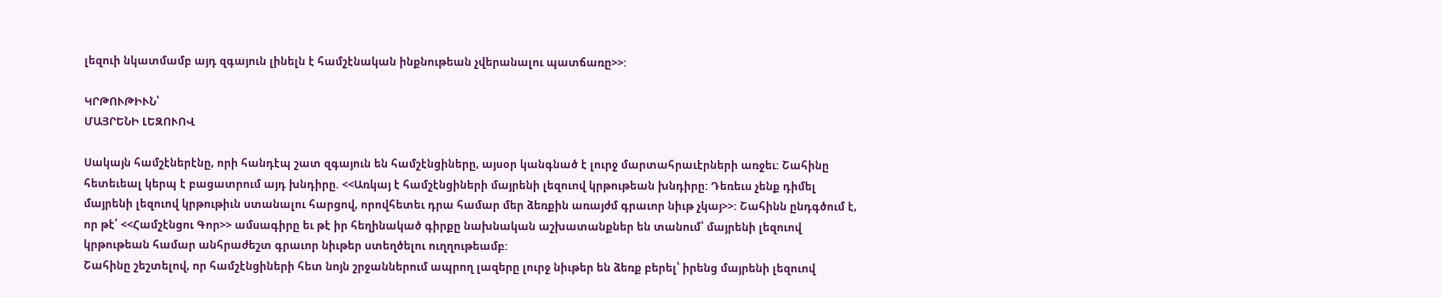լեզուի նկատմամբ այդ զգայուն լինելն է համշէնական ինքնութեան չվերանալու պատճառը>>:

ԿՐԹՈՒԹԻՒՆ՝
ՄԱՅՐԵՆԻ ԼԵԶՈՒՈՎ

Սակայն համշէներէնը, որի հանդէպ շատ զգայուն են համշէնցիները, այսօր կանգնած է լուրջ մարտահրաւէրների առջեւ: Շահինը հետեւեալ կերպ է բացատրում այդ խնդիրը. <<Առկայ է համշէնցիների մայրենի լեզուով կրթութեան խնդիրը: Դեռեւս չենք դիմել մայրենի լեզուով կրթութիւն ստանալու հարցով, որովհետեւ դրա համար մեր ձեռքին առայժմ գրաւոր նիւթ չկայ>>: Շահինն ընդգծում է, որ թէ՛ <<Համշէնցու Գոր>> ամսագիրը եւ թէ իր հեղինակած գիրքը նախնական աշխատանքներ են տանում՝ մայրենի լեզուով կրթութեան համար անհրաժեշտ գրաւոր նիւթեր ստեղծելու ուղղութեամբ:
Շահինը շեշտելով, որ համշէնցիների հետ նոյն շրջաններում ապրող լազերը լուրջ նիւթեր են ձեռք բերել՝ իրենց մայրենի լեզուով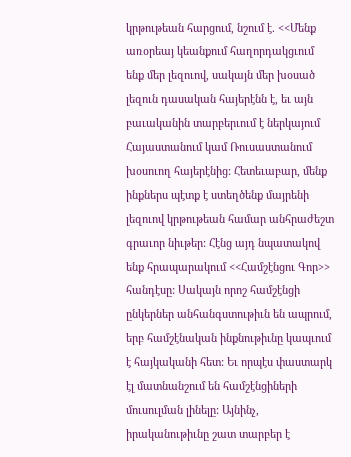կրթութեան հարցում, նշում է. <<Մենք առօրեայ կեանքում հաղորդակցւում ենք մեր լեզուով, սակայն մեր խօսած լեզուն դասական հայերէնն է, եւ այն բաւականին տարբերւում է ներկայում Հայաստանում կամ Ռուսաստանում խօսուող հայերէնից: Հետեւաբար, մենք ինքներս պէտք է ստեղծենք մայրենի լեզուով կրթութեան համար անհրաժեշտ գրաւոր նիւթեր: Հէնց այդ նպատակով ենք հրապարակում <<Համշէնցու Գոր>> հանդէսը: Սակայն որոշ համշէնցի ընկերներ անհանգստութիւն են ապրում, երբ համշէնական ինքնութիւնը կապւում է հայկականի հետ: Եւ որպէս փաստարկ էլ մատնանշում են համշէնցիների մուսուլման լինելը: Այնինչ, իրականութիւնը շատ տարբեր է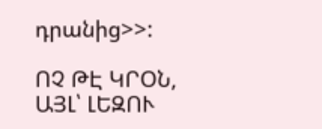դրանից>>:

ՈՉ ԹԷ ԿՐՕՆ,
ԱՅԼ՝ ԼԵԶՈՒ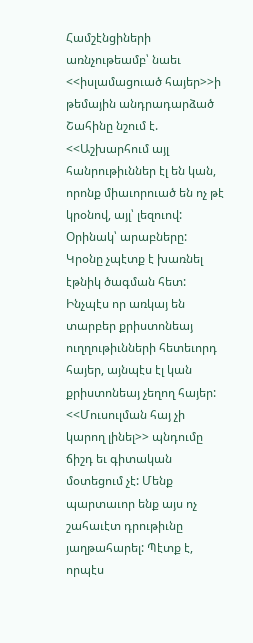Համշէնցիների առնչութեամբ՝ նաեւ <<իսլամացուած հայեր>>ի թեմային անդրադարձած Շահինը նշում է. <<Աշխարհում այլ հանրութիւններ էլ են կան, որոնք միաւորուած են ոչ թէ կրօնով, այլ՝ լեզուով: Օրինակ՝ արաբները: Կրօնը չպէտք է խառնել էթնիկ ծագման հետ: Ինչպէս որ առկայ են տարբեր քրիստոնեայ ուղղութիւնների հետեւորդ հայեր, այնպէս էլ կան քրիստոնեայ չեղող հայեր: <<Մուսուլման հայ չի կարող լինել>> պնդումը ճիշդ եւ գիտական մօտեցում չէ: Մենք պարտաւոր ենք այս ոչ շահաւէտ դրութիւնը յաղթահարել: Պէտք է, որպէս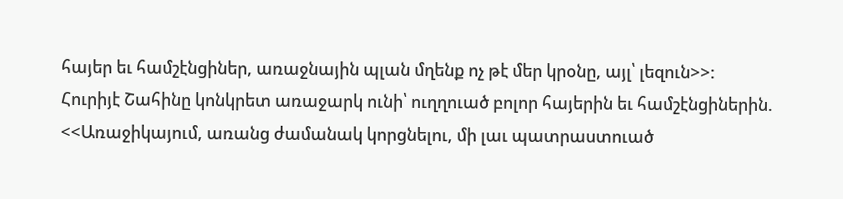հայեր եւ համշէնցիներ, առաջնային պլան մղենք ոչ թէ մեր կրօնը, այլ՝ լեզուն>>:
Հուրիյէ Շահինը կոնկրետ առաջարկ ունի՝ ուղղուած բոլոր հայերին եւ համշէնցիներին. <<Առաջիկայում, առանց ժամանակ կորցնելու, մի լաւ պատրաստուած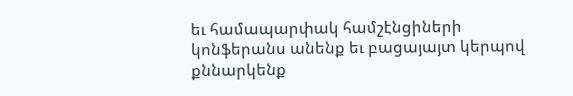եւ համապարփակ համշէնցիների կոնֆերանս անենք եւ բացայայտ կերպով քննարկենք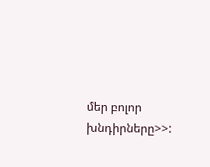մեր բոլոր խնդիրները>>: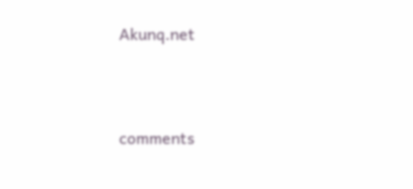Akunq.net



comments